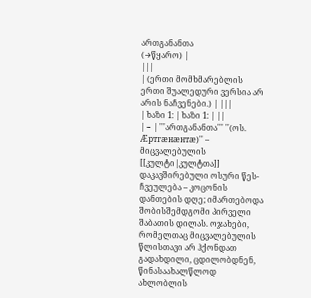ართგანანთა
(→წყარო) |
|||
| (ერთი მომხმარებლის ერთი შუალედური ვერსია არ არის ნაჩვენები.) | |||
| ხაზი 1: | ხაზი 1: | ||
| − | '''ართგანანთა''' ''(ოს. Æртгæнæнтæ)'' – მიცვალებულის [[კულტი|კულტთა]] დაკავშირებული ოსური წეს-ჩვეულება – კოცონის დანთების დღე; იმართებოდა შობისშემდგომი პირველი შაბათის დილას. ოჯახები, რომელთაც მიცვალებულის წლისთავი არ ჰქონდათ გადახდილი, ცდილობდნენ, წინასაახალწლოდ ახლობლის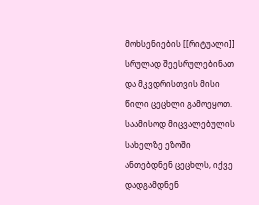მოხსენიების [[რიტუალი]] სრულად შეესრულებინათ და მკვდრისთვის მისი წილი ცეცხლი გამოეყოთ. საამისოდ მიცვალებულის სახელზე ეზოში ანთებდნენ ცეცხლს, იქვე დადგამდნენ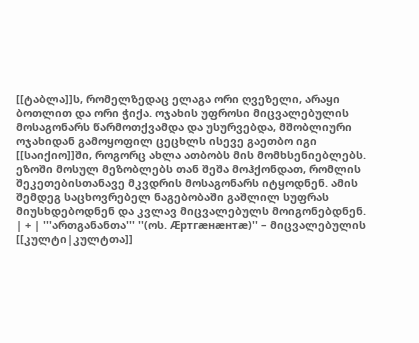[[ტაბლა]]ს, რომელზედაც ელაგა ორი ღვეზელი, არაყი ბოთლით და ორი ჭიქა. ოჯახის უფროსი მიცვალებულის მოსაგონარს წარმოთქვამდა და უსურვებდა, მშობლიური ოჯახიდან გამოყოფილ ცეცხლს ისევე გაეთბო იგი [[საიქიო]]ში, როგორც ახლა ათბობს მის მომხსენიებლებს. ეზოში მოსულ მეზობლებს თან შეშა მოჰქონდათ, რომლის შეკეთებისთანავე მკვდრის მოსაგონარს იტყოდნენ. ამის შემდეგ საცხოვრებელ ნაგებობაში გაშლილ სუფრას მიუსხდებოდნენ და კვლავ მიცვალებულს მოიგონებდნენ. | + | '''ართგანანთა''' ''(ოს. Æртгæнæнтæ)'' – მიცვალებულის [[კულტი|კულტთა]]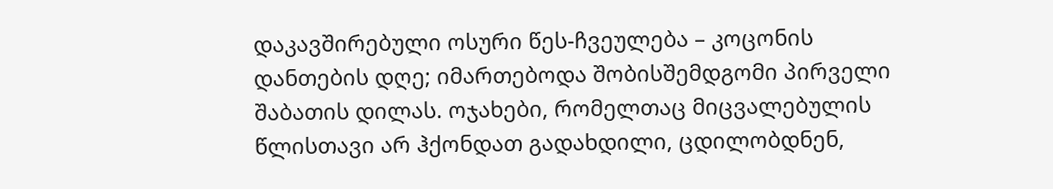დაკავშირებული ოსური წეს-ჩვეულება – კოცონის დანთების დღე; იმართებოდა შობისშემდგომი პირველი შაბათის დილას. ოჯახები, რომელთაც მიცვალებულის წლისთავი არ ჰქონდათ გადახდილი, ცდილობდნენ,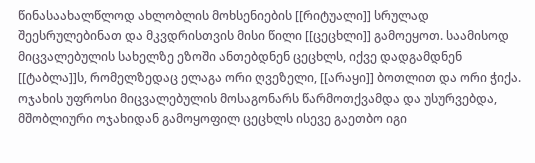წინასაახალწლოდ ახლობლის მოხსენიების [[რიტუალი]] სრულად შეესრულებინათ და მკვდრისთვის მისი წილი [[ცეცხლი]] გამოეყოთ. საამისოდ მიცვალებულის სახელზე ეზოში ანთებდნენ ცეცხლს, იქვე დადგამდნენ [[ტაბლა]]ს, რომელზედაც ელაგა ორი ღვეზელი, [[არაყი]] ბოთლით და ორი ჭიქა. ოჯახის უფროსი მიცვალებულის მოსაგონარს წარმოთქვამდა და უსურვებდა, მშობლიური ოჯახიდან გამოყოფილ ცეცხლს ისევე გაეთბო იგი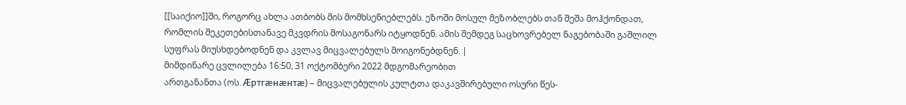[[საიქიო]]ში, როგორც ახლა ათბობს მის მომხსენიებლებს. ეზოში მოსულ მეზობლებს თან შეშა მოჰქონდათ, რომლის შეკეთებისთანავე მკვდრის მოსაგონარს იტყოდნენ. ამის შემდეგ საცხოვრებელ ნაგებობაში გაშლილ სუფრას მიუსხდებოდნენ და კვლავ მიცვალებულს მოიგონებდნენ. |
მიმდინარე ცვლილება 16:50, 31 ოქტომბერი 2022 მდგომარეობით
ართგანანთა (ოს. Æртгæнæнтæ) – მიცვალებულის კულტთა დაკავშირებული ოსური წეს-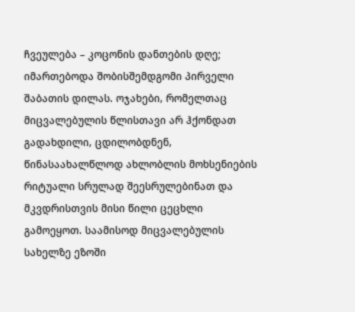ჩვეულება – კოცონის დანთების დღე; იმართებოდა შობისშემდგომი პირველი შაბათის დილას. ოჯახები, რომელთაც მიცვალებულის წლისთავი არ ჰქონდათ გადახდილი, ცდილობდნენ, წინასაახალწლოდ ახლობლის მოხსენიების რიტუალი სრულად შეესრულებინათ და მკვდრისთვის მისი წილი ცეცხლი გამოეყოთ. საამისოდ მიცვალებულის სახელზე ეზოში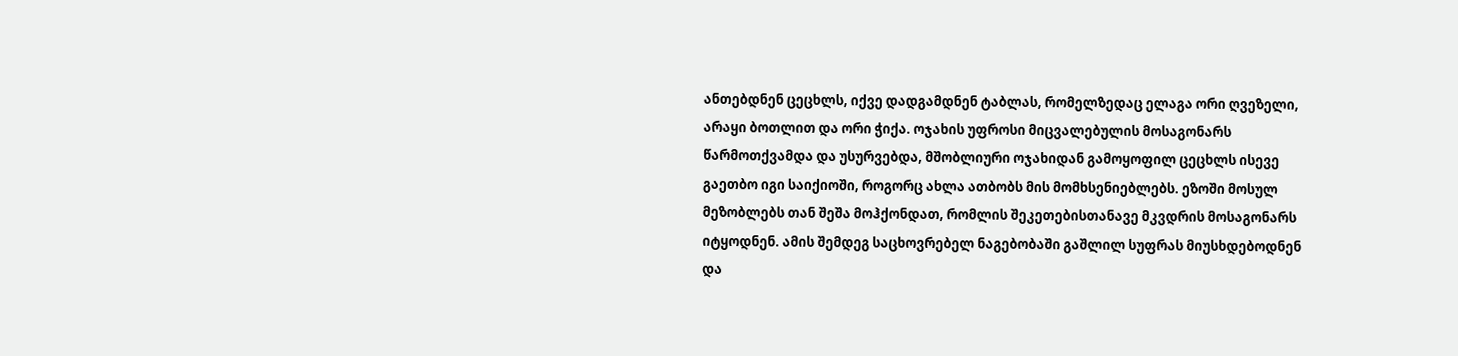ანთებდნენ ცეცხლს, იქვე დადგამდნენ ტაბლას, რომელზედაც ელაგა ორი ღვეზელი, არაყი ბოთლით და ორი ჭიქა. ოჯახის უფროსი მიცვალებულის მოსაგონარს წარმოთქვამდა და უსურვებდა, მშობლიური ოჯახიდან გამოყოფილ ცეცხლს ისევე გაეთბო იგი საიქიოში, როგორც ახლა ათბობს მის მომხსენიებლებს. ეზოში მოსულ მეზობლებს თან შეშა მოჰქონდათ, რომლის შეკეთებისთანავე მკვდრის მოსაგონარს იტყოდნენ. ამის შემდეგ საცხოვრებელ ნაგებობაში გაშლილ სუფრას მიუსხდებოდნენ და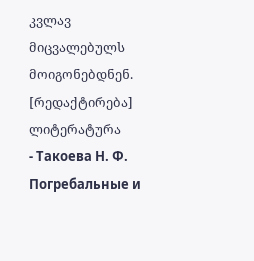კვლავ მიცვალებულს მოიგონებდნენ.
[რედაქტირება] ლიტერატურა
- Такоева Н. Ф. Погребальные и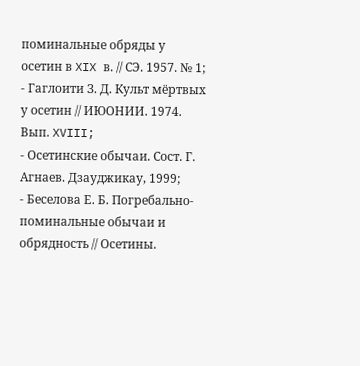поминальные обряды у осетин в XIX в. // СЭ. 1957. № 1;
- Гаглоити З. Д. Культ мёртвых у осетин // ИЮОНИИ. 1974. Вып. XVIII;
- Осетинские обычаи. Сост. Г. Агнаев. Дзауджикау, 1999;
- Беселова Е. Б. Погребально-поминальные обычаи и обрядность // Осетины.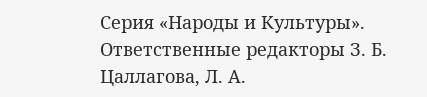Серия «Народы и Культуры». Ответственные редакторы З. Б. Цаллагова, Л. А.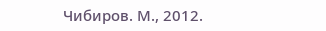Чибиров. М., 2012.